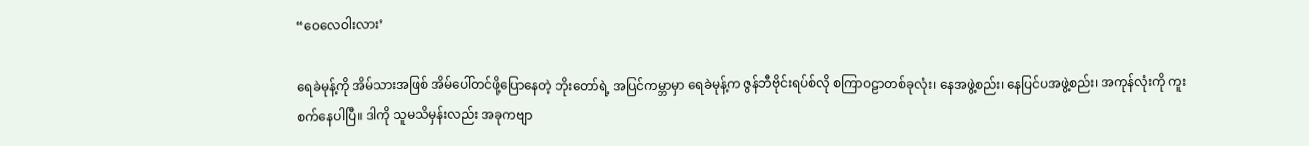“ဝေလေဝါးလား’

ရေခဲမုန့်ကို အိမ်သားအဖြစ် အိမ်ပေါ်တင်ဖို့ပြောနေတဲ့ ဘိုးတော်ရဲ့ အပြင်ကမ္ဘာမှာ ရေခဲမုန့်က ဇွန်ဘီဗိုင်းရပ်စ်လို စကြာဝဠာတစ်ခုလုံး၊ နေအဖွဲ့စည်း၊ နေပြင်ပအဖွဲ့စည်း၊ အကုန်လုံးကို ကူးစက်နေပါပြီ။ ဒါကို သူမသိမှန်းလည်း အခုကဗျာ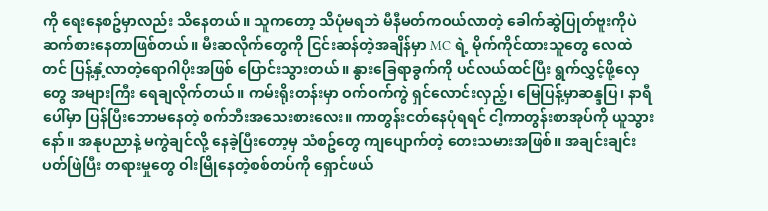ကို ရေးနေစဥ်မှာလည်း သိနေတယ်။ သူကတော့ သိပုံမရဘဲ မီနီမတ်ကဝယ်လာတဲ့ ခေါက်ဆွဲပြုတ်ဗူးကိုပဲ ဆက်စားနေတာဖြစ်တယ်။ မီးဆလိုက်တွေကို ငြင်းဆန်တဲ့အချိန်မှာ MC ရဲ့ မိုက်ကိုင်ထားသူတွေ လေထဲတင် ပြန့်နှံ့လာတဲ့ရောဂါပိုးအဖြစ် ပြောင်းသွားတယ်။ နွားခြေရာခွက်ကို ပင်လယ်ထင်ပြီး ရွက်လွှင့်ဖို့လှေတွေ အများကြီး ရေချလိုက်တယ်။ ကမ်းရိုးတန်းမှာ ဝက်ဝက်ကွဲ ရှင်လောင်းလှည့်၊ မြေပြန့်မှာဆန္ဒပြ၊ နာရီပေါ်မှာ ပြန်ပြီးဘောမနေတဲ့ စက်ဘီးအသေးစားလေး။ ကာတွန်းငတ်နေပုံရရင် ငါ့ကာတွန်းစာအုပ်ကို ယူသွားနော်။ အနုပညာနဲ့ မကွဲချင်လို့ နေခဲ့ပြီးတော့မှ သံစဥ်တွေ ကျပျောက်တဲ့ တေးသမားအဖြစ်။ အချင်းချင်းပတ်ဖြဲပြီး တရားမှုတွေ ဝါးမြိုနေတဲ့စစ်တပ်ကို ရှောင်ဖယ်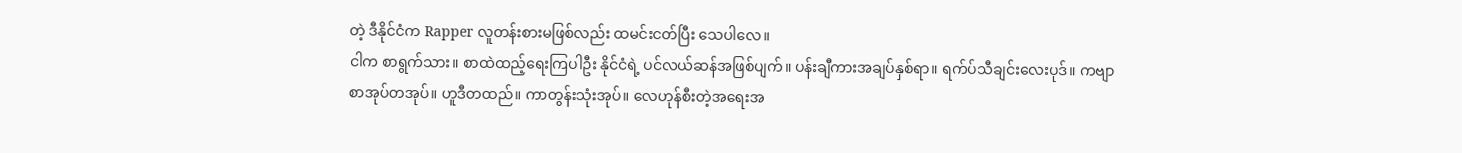တဲ့ ဒီနိုင်ငံက Rapper လူတန်းစားမဖြစ်လည်း ထမင်းငတ်ပြီး သေပါလေ။
ငါက စာရွက်သား။ စာထဲထည့်ရေးကြပါဦး နိုင်ငံရဲ့ ပင်လယ်ဆန်အဖြစ်ပျက်။ ပန်းချီကားအချပ်နှစ်ရာ။ ရက်ပ်သီချင်းလေးပုဒ်။ ကဗျာစာအုပ်တအုပ်။ ဟူဒီတထည်။ ကာတွန်းသုံးအုပ်။ လေဟုန်စီးတဲ့အရေးအ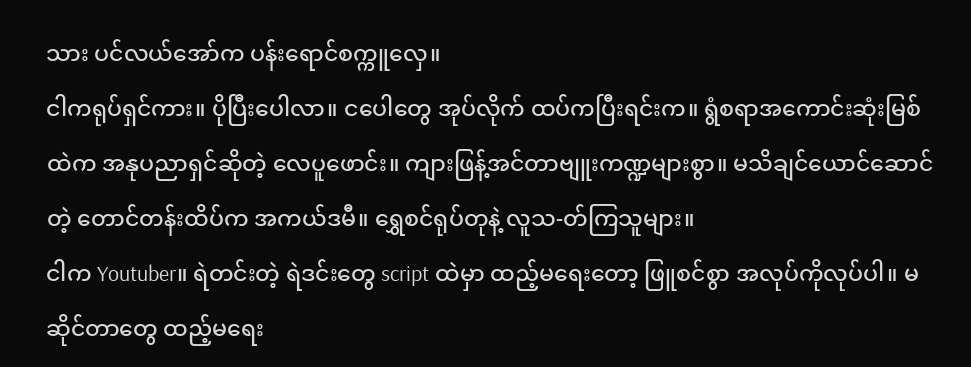သား ပင်လယ်အော်က ပန်းရောင်စက္ကူလှေ။
ငါကရုပ်ရှင်ကား။ ပိုပြီးပေါလာ။ ငပေါတွေ အုပ်လိုက် ထပ်ကပြီးရင်းက။ ရွံစရာအကောင်းဆုံးမြစ်ထဲက အနုပညာရှင်ဆိုတဲ့ လေပူဖောင်း။ ကျားဖြန့်အင်တာဗျူးကဏ္ဍများစွာ။ မသိချင်ယောင်ဆောင်တဲ့ တောင်တန်းထိပ်က အကယ်ဒမီ။ ရွှေစင်ရုပ်တုနဲ့ လူသ-တ်ကြသူများ။
ငါက Youtuber။ ရဲတင်းတဲ့ ရဲဒင်းတွေ script ထဲမှာ ထည့်မရေးတော့ ဖြူစင်စွာ အလုပ်ကိုလုပ်ပါ။ မဆိုင်တာတွေ ထည့်မရေး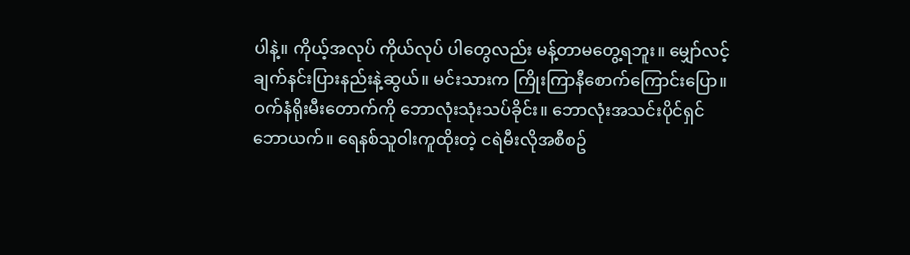ပါနဲ့။ ကိုယ့်အလုပ် ကိုယ်လုပ် ပါတွေလည်း မန့်တာမတွေ့ရဘူး။ မျှော်လင့်ချက်နင်းပြားနည်းနဲ့ဆွယ်။ မင်းသားက ကြိုးကြာနီစောက်ကြောင်းပြော။ ဝက်နံရိုးမီးတောက်ကို ဘောလုံးသုံးသပ်ခိုင်း။ ဘောလုံးအသင်းပိုင်ရှင်ဘောယက်။ ရေနစ်သူဝါးကူထိုးတဲ့ ငရဲမီးလိုအစီစဥ်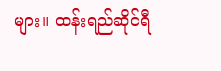များ။ ထန်းရည်ဆိုင်ရီ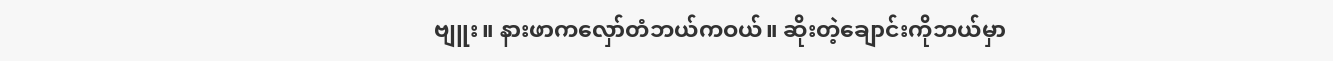ဗျူး။ နားဖာကလှော်တံဘယ်ကဝယ်။ ဆိုးတဲ့ချောင်းကိုဘယ်မှာ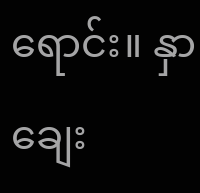ရောင်း။ နှာချေး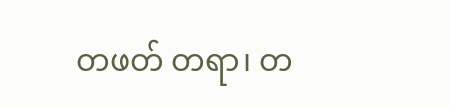တဖတ် တရာ၊ တ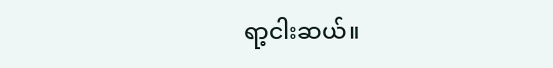ရာ့ငါးဆယ်။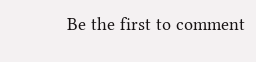Be the first to comment